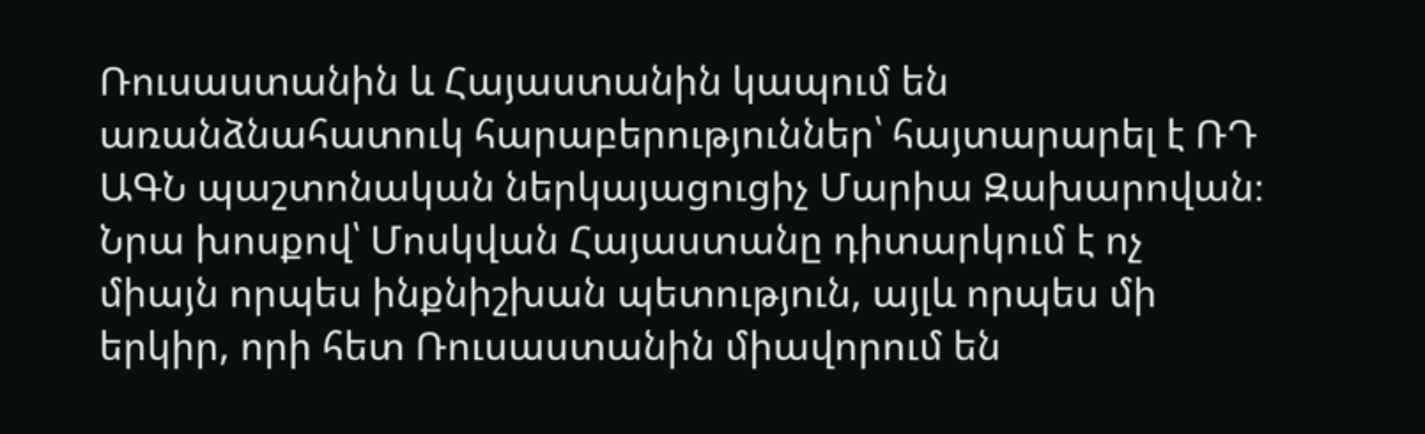Ռուսաստանին և Հայաստանին կապում են առանձնահատուկ հարաբերություններ՝ հայտարարել է ՌԴ ԱԳՆ պաշտոնական ներկայացուցիչ Մարիա Զախարովան։ Նրա խոսքով՝ Մոսկվան Հայաստանը դիտարկում է ոչ միայն որպես ինքնիշխան պետություն, այլև որպես մի երկիր, որի հետ Ռուսաստանին միավորում են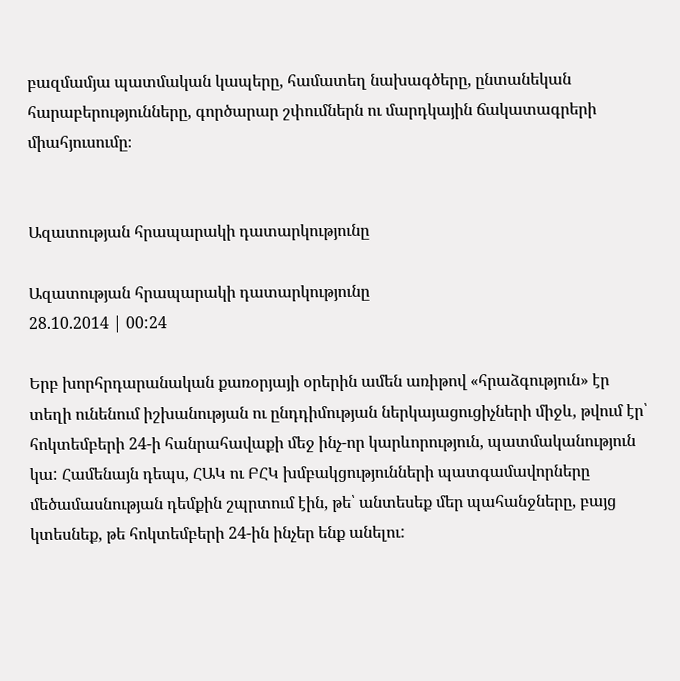բազմամյա պատմական կապերը, համատեղ նախագծերը, ընտանեկան հարաբերությունները, գործարար շփումներն ու մարդկային ճակատագրերի միահյուսումը։


Ազատության հրապարակի դատարկությունը

Ազատության հրապարակի դատարկությունը
28.10.2014 | 00:24

Երբ խորհրդարանական քառօրյայի օրերին ամեն առիթով «հրաձգություն» էր տեղի ունենում իշխանության ու ընդդիմության ներկայացուցիչների միջև, թվում էր՝ հոկտեմբերի 24-ի հանրահավաքի մեջ ինչ-որ կարևորություն, պատմականություն կա: Համենայն դեպս, ՀԱԿ ու ԲՀԿ խմբակցությունների պատգամավորները մեծամասնության դեմքին շպրտում էին, թե՝ անտեսեք մեր պահանջները, բայց կտեսնեք, թե հոկտեմբերի 24-ին ինչեր ենք անելու: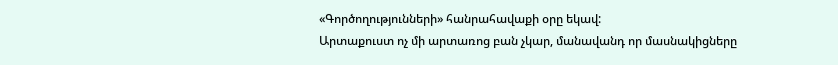«Գործողությունների» հանրահավաքի օրը եկավ:
Արտաքուստ ոչ մի արտառոց բան չկար, մանավանդ որ մասնակիցները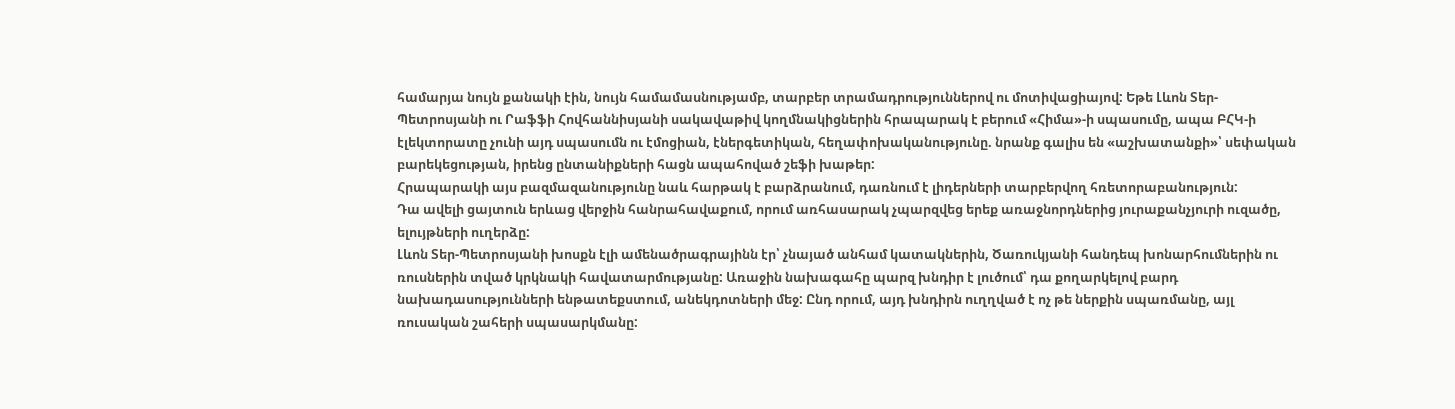համարյա նույն քանակի էին, նույն համամասնությամբ, տարբեր տրամադրություններով ու մոտիվացիայով: Եթե Լևոն Տեր-Պետրոսյանի ու Րաֆֆի Հովհաննիսյանի սակավաթիվ կողմնակիցներին հրապարակ է բերում «Հիմա»-ի սպասումը, ապա ԲՀԿ-ի էլեկտորատը չունի այդ սպասումն ու էմոցիան, էներգետիկան, հեղափոխականությունը. նրանք գալիս են «աշխատանքի»՝ սեփական բարեկեցության, իրենց ընտանիքների հացն ապահոված շեֆի խաթեր:
Հրապարակի այս բազմազանությունը նաև հարթակ է բարձրանում, դառնում է լիդերների տարբերվող հռետորաբանություն:
Դա ավելի ցայտուն երևաց վերջին հանրահավաքում, որում առհասարակ չպարզվեց երեք առաջնորդներից յուրաքանչյուրի ուզածը, ելույթների ուղերձը:
Լևոն Տեր-Պետրոսյանի խոսքն էլի ամենածրագրայինն էր՝ չնայած անհամ կատակներին, Ծառուկյանի հանդեպ խոնարհումներին ու ռուսներին տված կրկնակի հավատարմությանը: Առաջին նախագահը պարզ խնդիր է լուծում՝ դա քողարկելով բարդ նախադասությունների ենթատեքստում, անեկդոտների մեջ: Ընդ որում, այդ խնդիրն ուղղված է ոչ թե ներքին սպառմանը, այլ ռուսական շահերի սպասարկմանը: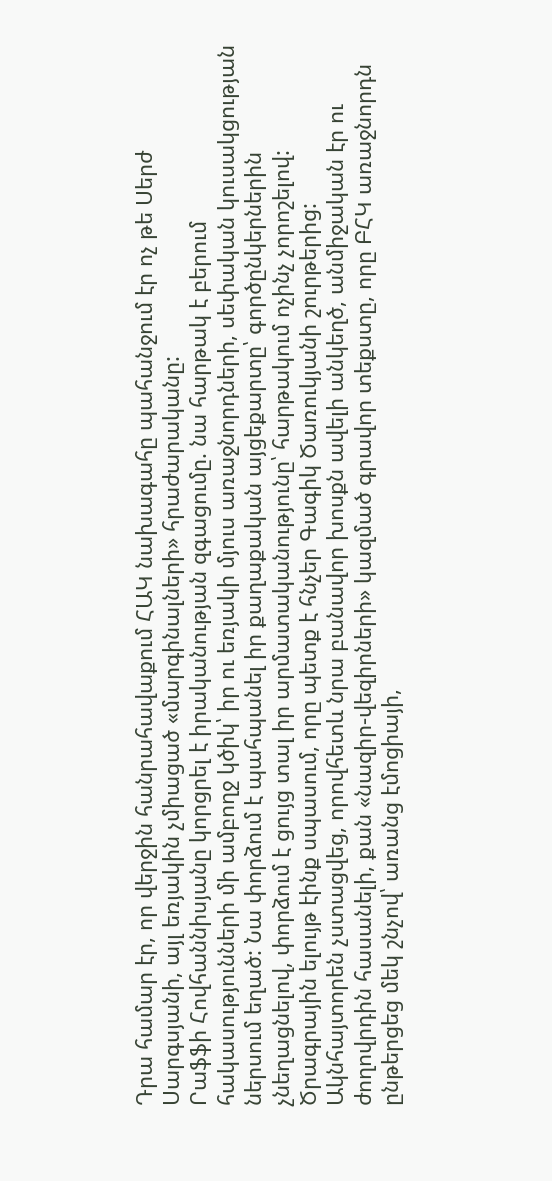Դրա համար էր, որ վերջին հանրահավաքում ՀԱԿ նախագահը պահանջում էր ոչ թե Սերժ Սարգսյանի, այլ եռյակին չմիացած «մարգինալների» հրաժարականը:
Րաֆֆի Հովհաննիսյանը կորցրել է իրականության զգացումը. նա հարթակ է բերում հակասությունների մի ամբողջ կծիկ՝ իր ու եռյակի մյուս առաջնորդների, սեփական կուսակցության ներսում եղած: Նա փորձում է պահպանել իր քաղաքական այցեքարտը՝ գործընկերներին չնեղացնելով, փորձում է ցույց տալ իր արմատականությունը՝ հարթակում ոչինչ չորոշելով:
Ծրագրային ելույթ էինք սպասում, որը պետք է հնչեր Գագիկ Ծառուկյանի շուրթերից:
Ակնհայտորեն չստացվեց, որովհետև նրա բանավոր խոսքն ավելի անկեղծ, անմիջական էր ու ժողովրդին հասանելի, քան «նազիր-վեզիրների» կազմած գրավոր տեքստը, որը ԲՀԿ առաջնորդն ընթերցեց մեկ շնչով՝ առանց էմոցիայի,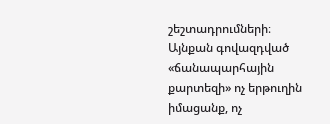շեշտադրումների։
Այնքան գովազդված «ճանապարհային քարտեզի» ոչ երթուղին իմացանք, ոչ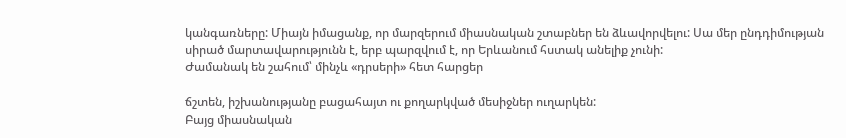կանգառները: Միայն իմացանք, որ մարզերում միասնական շտաբներ են ձևավորվելու: Սա մեր ընդդիմության սիրած մարտավարությունն է, երբ պարզվում է, որ Երևանում հստակ անելիք չունի:
Ժամանակ են շահում՝ մինչև «դրսերի» հետ հարցեր

ճշտեն, իշխանությանը բացահայտ ու քողարկված մեսիջներ ուղարկեն:
Բայց միասնական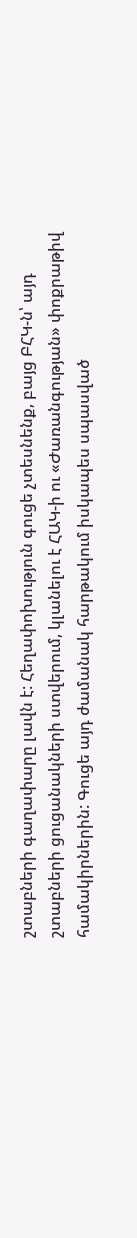շտաբների գաղափարը լավն է: Հեղափոխություն գուցե չտեսնենք, բայց ԲՀԿ-ն՝ այդ շտաբների ցուցանակների ստվերում, կլանելու է ՀԱԿ-ի ու «Ժառանգության» փոքրաթիվ համակիրներին: Գուցե այդ ժամանակ հարթակում իսկապես սպասված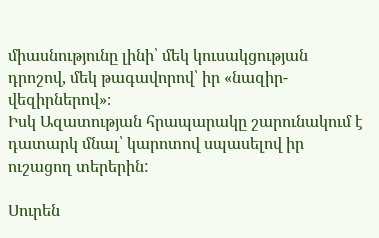միասնությունը լինի՝ մեկ կուսակցության դրոշով, մեկ թագավորով՝ իր «նազիր-վեզիրներով»։
Իսկ Ազատության հրապարակը շարունակում է դատարկ մնալ՝ կարոտով սպասելով իր ուշացող տերերին:

Սուրեն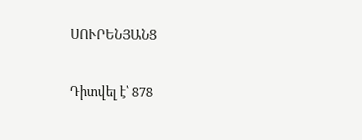ՍՈՒՐԵՆՅԱՆՑ

Դիտվել է՝ 878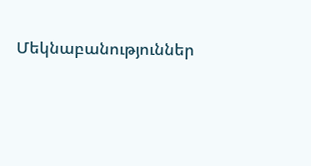Մեկնաբանություններ